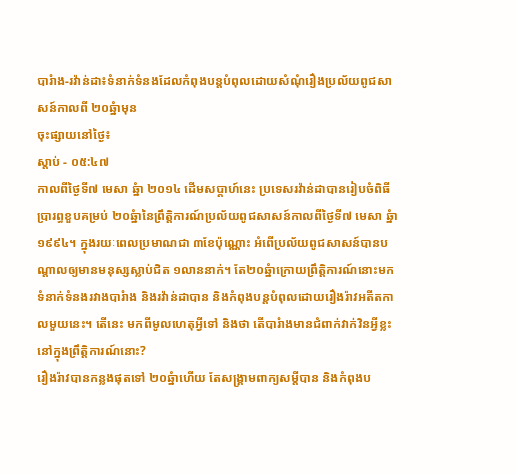បារំាង-រវ៉ាន់ដា៖ទំនាក់ទំនងដែលកំពុងបន្តបំពុលដោយសំណុំរឿងប្រល័យពូជសាសន៍កាលពី ២០ឆ្នំាមុន
ចុះផ្សាយនៅថ្ងៃ៖
ស្តាប់ - ០៥:៤៧
កាលពីថ្ងៃទី៧ មេសា ឆ្នំា ២០១៤ ដើមសប្តាហ៍នេះ ប្រទេសរវ៉ាន់ដាបានរៀបចំពិធីប្រារព្ធខួបគម្រប់ ២០ឆ្នំានៃព្រឹត្តិការណ៍ប្រល័យពូជសាសន៍កាលពីថ្ងៃទី៧ មេសា ឆ្នំា ១៩៩៤។ ក្នុងរយៈពេលប្រមាណជា ៣ខែប៉ុណ្ណោះ អំពើប្រល័យពូជសាសន៍បានបណ្តាលឲ្យមានមនុស្សស្លាប់ជិត ១លាននាក់។ តែ២០ឆ្នំាក្រោយព្រឹត្តិការណ៍នោះមក ទំនាក់ទំនងរវាងបារំាង និងរវ៉ាន់ដាបាន និងកំពុងបន្តបំពុលដោយរឿងរ៉ាវអតីតកាលមួយនេះ។ តើនេះ មកពីមូលហេតុអ្វីទៅ និងថា តើបារំាងមានជំពាក់វាក់វិនអ្វីខ្លះនៅក្នុងព្រឹត្តិការណ៍នោះ?
រឿងរ៉ាវបានកន្លងផុតទៅ ២០ឆ្នំាហើយ តែសង្រ្គាមពាក្យសម្តីបាន និងកំពុងប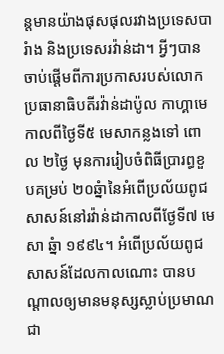ន្តមានយ៉ាងផុសផុលរវាងប្រទេសបារំាង និងប្រទេសរវ៉ាន់ដា។ អ្វីៗបានចាប់ផ្តើមពីការប្រកាសរបស់លោកប្រធានាធិបតីរវ៉ាន់ដាប៉ូល កាហ្គាមេកាលពីថ្ងៃទី៥ មេសាកន្លងទៅ ពោល ២ថ្ងៃ មុនការរៀបចំពិធីប្រារព្ធខួបគម្រប់ ២០ឆ្នំានៃអំពើប្រល័យពូជសាសន៍នៅរវ៉ាន់ដាកាលពីថ្ងែទី៧ មេសា ឆ្នំា ១៩៩៤។ អំពើប្រល័យពូជសាសន៍ដែលកាលណោះ បានបណ្តាលឲ្យមានមនុស្សស្លាប់ប្រមាណជា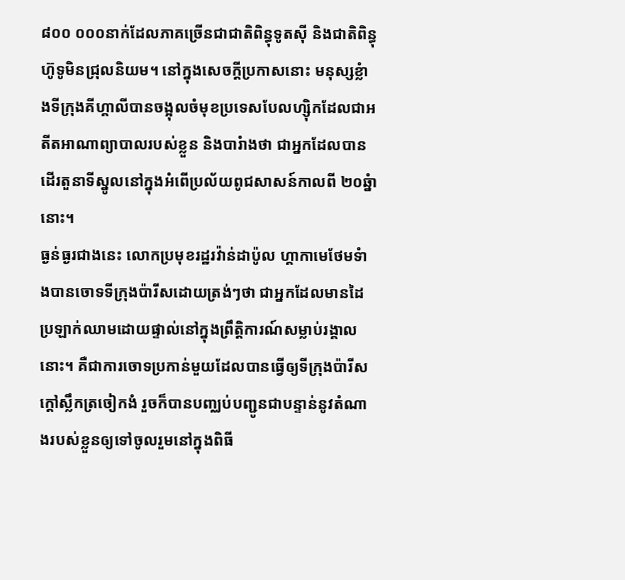៨០០ ០០០នាក់ដែលភាគច្រើនជាជាតិពិន្ធុទូតស៊ី និងជាតិពិន្ធុហ៊ូទូមិនជ្រុលនិយម។ នៅក្នុងសេចក្តីប្រកាសនោះ មនុស្សខ្លំាងទីក្រុងគីហ្គាលីបានចង្អុលចំមុខប្រទេសបែលហ្ស៊ិកដែលជាអតីតអាណាព្យាបាលរបស់ខ្លួន និងបារំាងថា ជាអ្នកដែលបានដើរតួនាទីស្នូលនៅក្នុងអំពើប្រល័យពូជសាសន៍កាលពី ២០ឆ្នំានោះ។
ធ្ងន់ធ្ងរជាងនេះ លោកប្រមុខរដ្ឋរវ៉ាន់ដាប៉ូល ហ្គាកាមេថែមទំាងបានចោទទីក្រុងប៉ារីសដោយត្រង់ៗថា ជាអ្នកដែលមានដៃប្រឡាក់ឈាមដោយផ្ទាល់នៅក្នុងព្រឹត្តិការណ៍សម្លាប់រង្គាលនោះ។ គឺជាការចោទប្រកាន់មួយដែលបានធ្វើឲ្យទីក្រុងប៉ារីសក្តៅស្លឹកត្រចៀកងំ រួចក៏បានបញ្ឈប់បញ្ជូនជាបន្ទាន់នូវតំណាងរបស់ខ្លួនឲ្យទៅចូលរួមនៅក្នុងពិធី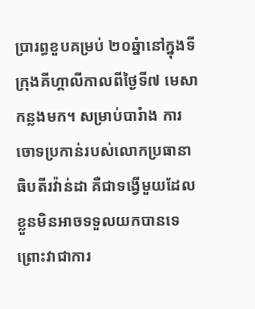ប្រារព្ធខួបគម្រប់ ២០ឆ្នំានៅក្នុងទីក្រុងគីហ្គាលីកាលពីថ្ងៃទី៧ មេសាកន្លងមក។ សម្រាប់បារំាង ការចោទប្រកាន់របស់លោកប្រធានាធិបតីរវ៉ាន់ដា គឺជាទង្វើមួយដែលខ្លួនមិនអាចទទួលយកបានទេ ព្រោះវាជាការ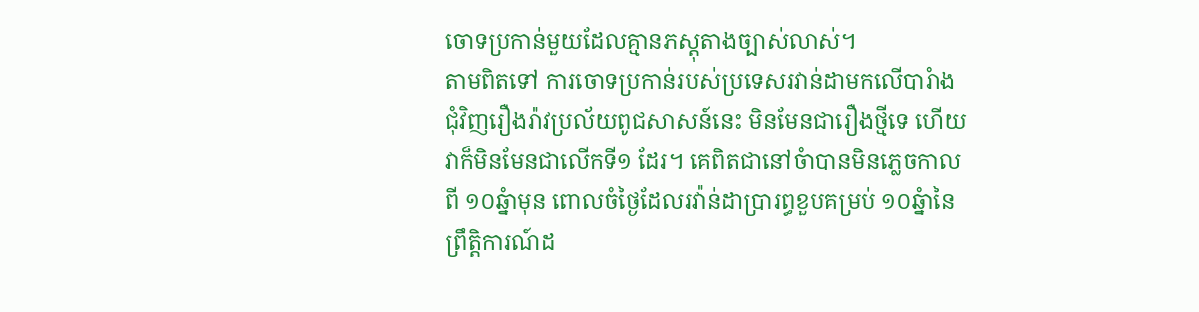ចោទប្រកាន់មួយដែលគ្មានភស្តុតាងច្បាស់លាស់។
តាមពិតទៅ ការចោទប្រកាន់របស់ប្រទេសរវាន់ដាមកលើបារំាងជុំវិញរឿងរ៉ាវប្រល័យពូជសាសន៍នេះ មិនមែនជារឿងថ្មីទេ ហើយវាក៏មិនមែនជាលើកទី១ ដែរ។ គេពិតជានៅចំាបានមិនភ្លេចកាលពី ១០ឆ្នំាមុន ពោលចំថ្ងៃដែលរវ៉ាន់ដាប្រារព្ធខួបគម្រប់ ១០ឆ្នំានៃព្រឹត្តិការណ៍ដ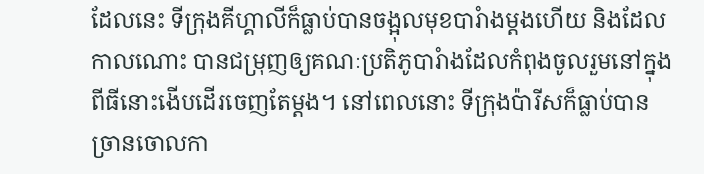ដែលនេះ ទីក្រុងគីហ្គាលីក៏ធ្លាប់បានចង្អុលមុខបារំាងម្តងហើយ និងដែលកាលណោះ បានជម្រុញឲ្យគណៈប្រតិភូបារំាងដែលកំពុងចូលរួមនៅក្នុងពីធីនោះងើបដើរចេញតែម្តង។ នៅពេលនោះ ទីក្រុងប៉ារីសក៏ធ្លាប់បានច្រានចោលកា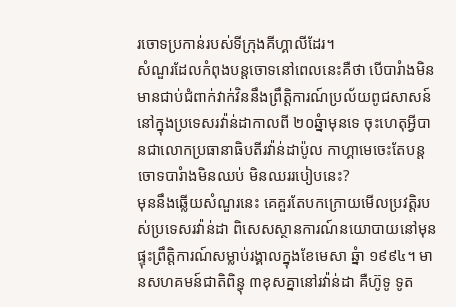រចោទប្រកាន់របស់ទីក្រុងគីហ្គាលីដែរ។
សំណួរដែលកំពុងបន្តចោទនៅពេលនេះគឺថា បើបារំាងមិនមានជាប់ជំពាក់វាក់វិននឹងព្រឹត្តិការណ៍ប្រល័យពូជសាសន៍នៅក្នុងប្រទេសរវ៉ាន់ដាកាលពី ២០ឆ្នំាមុនទេ ចុះហេតុអ្វីបានជាលោកប្រធានាធិបតីរវ៉ាន់ដាប៉ូល កាហ្គាមេចេះតែបន្តចោទបារំាងមិនឈប់ មិនឈររបៀបនេះ?
មុននឹងឆ្លើយសំណួរនេះ គេគួរតែបកក្រោយមើលប្រវត្តិរបស់ប្រទេសរវ៉ាន់ដា ពិសេសស្ថានការណ៍នយោបាយនៅមុនផ្ទុះព្រឹត្តិការណ៍សម្លាប់រង្គាលក្នុងខែមេសា ឆ្នំា ១៩៩៤។ មានសហគមន៍ជាតិពិន្ធុ ៣ខុសគ្នានៅរវ៉ាន់ដា គឺហ៊ូទូ ទូត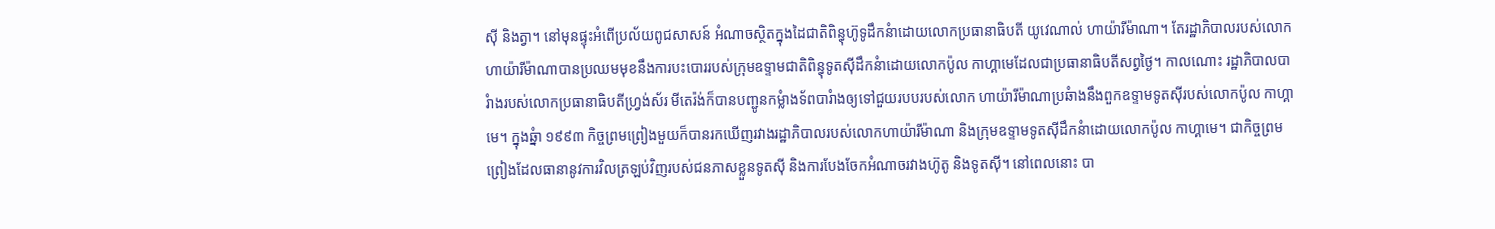ស៊ី និងត្វា។ នៅមុនផ្ទុះអំពើប្រល័យពូជសាសន៍ អំណាចស្ថិតក្នុងដៃជាតិពិន្ធុហ៊ូទូដឹកនំាដោយលោកប្រធានាធិបតី យូវេណាល់ ហាយ៉ារីម៉ាណា។ តែរដ្ឋាភិបាលរបស់លោកហាយ៉ារីម៉ាណាបានប្រឈមមុខនឹងការបះបោររបស់ក្រុមឧទ្ទាមជាតិពិន្ធុទូតស៊ីដឹកនំាដោយលោកប៉ូល កាហ្គាមេដែលជាប្រធានាធិបតីសព្វថ្ងៃ។ កាលណោះ រដ្ឋាភិបាលបារំាងរបស់លោកប្រធានាធិបតីហ្វ្រង់ស័រ មីតេរ៉ង់ក៏បានបញ្ជូនកម្លំាងទ័ពបារំាងឲ្យទៅជួយរបបរបស់លោក ហាយ៉ារីម៉ាណាប្រឆំាងនឹងពួកឧទ្ទាមទូតស៊ីរបស់លោកប៉ូល កាហ្គាមេ។ ក្នុងឆ្នំា ១៩៩៣ កិច្ចព្រមព្រៀងមួយក៏បានរកឃើញរវាងរដ្ឋាភិបាលរបស់លោកហាយ៉ារីម៉ាណា និងក្រុមឧទ្ទាមទូតស៊ីដឹកនំាដោយលោកប៉ូល កាហ្គាមេ។ ជាកិច្ចព្រមព្រៀងដែលធានានូវការវិលត្រឡប់វិញរបស់ជនភាសខ្លួនទូតស៊ី និងការបែងចែកអំណាចរវាងហ៊ូតូ និងទូតស៊ី។ នៅពេលនោះ បា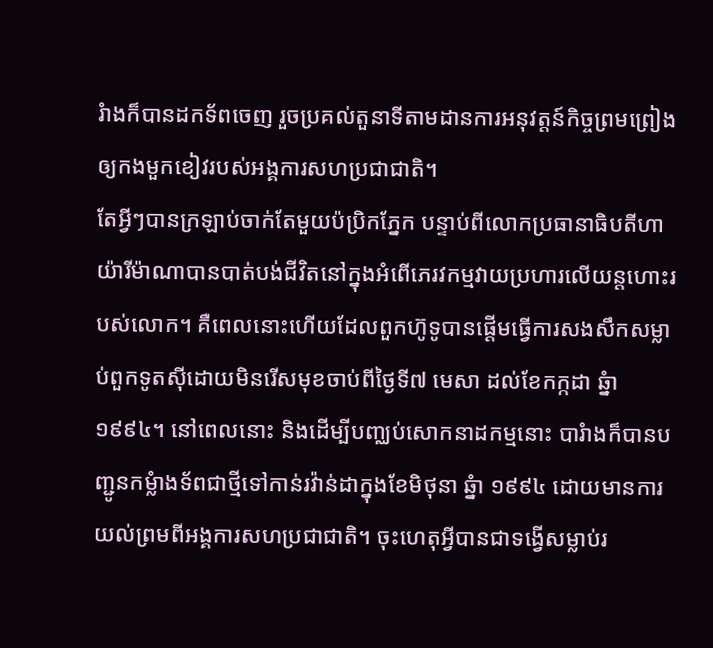រំាងក៏បានដកទ័ពចេញ រួចប្រគល់តួនាទីតាមដានការអនុវត្តន៍កិច្ចព្រមព្រៀងឲ្យកងមួកខៀវរបស់អង្គការសហប្រជាជាតិ។
តែអ្វីៗបានក្រឡាប់ចាក់តែមួយប៉ប្រិកភ្នែក បន្ទាប់ពីលោកប្រធានាធិបតីហាយ៉ារីម៉ាណាបានបាត់បង់ជីវិតនៅក្នុងអំពើភេរវកម្មវាយប្រហារលើយន្តហោះរបស់លោក។ គឺពេលនោះហើយដែលពួកហ៊ូទូបានផ្តើមធ្វើការសងសឹកសម្លាប់ពួកទូតស៊ីដោយមិនរើសមុខចាប់ពីថ្ងៃទី៧ មេសា ដល់ខែកក្កដា ឆ្នំា ១៩៩៤។ នៅពេលនោះ និងដើម្បីបញ្ឈប់សោកនាដកម្មនោះ បារំាងក៏បានបញ្ជូនកម្លំាងទ័ពជាថ្មីទៅកាន់រវ៉ាន់ដាក្នុងខែមិថុនា ឆ្នំា ១៩៩៤ ដោយមានការយល់ព្រមពីអង្គការសហប្រជាជាតិ។ ចុះហេតុអ្វីបានជាទង្វើសម្លាប់រ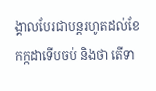ង្គាលបែរជាបន្តរហូតដល់ខែកក្កដាទើបចប់ និងថា តើទា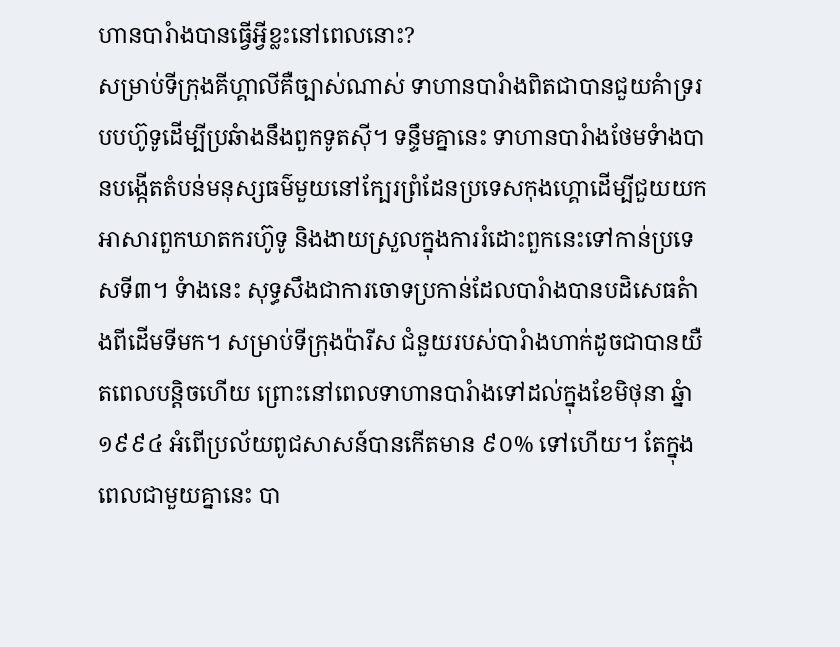ហានបារំាងបានធ្វើអ្វីខ្លះនៅពេលនោះ?
សម្រាប់ទីក្រុងគីហ្គាលីគឺច្បាស់ណាស់ ទាហានបារំាងពិតជាបានជួយគំាទ្ររបបហ៊ូទូដើម្បីប្រឆំាងនឹងពួកទូតស៊ី។ ទន្ទឹមគ្នានេះ ទាហានបារំាងថែមទំាងបានបង្កើតតំបន់មនុស្សធម៌មួយនៅក្បែរព្រំដែនប្រទេសកុងហ្គោដើម្បីជួយយកអាសារពួកឃាតករហ៊ូទូ និងងាយស្រួលក្នុងការរំដោះពួកនេះទៅកាន់ប្រទេសទី៣។ ទំាងនេះ សុទ្ធសឹងជាការចោទប្រកាន់ដែលបារំាងបានបដិសេធតំាងពីដើមទីមក។ សម្រាប់ទីក្រុងប៉ារីស ជំនួយរបស់បារំាងហាក់ដូចជាបានយឺតពេលបន្តិចហើយ ព្រោះនៅពេលទាហានបារំាងទៅដល់ក្នុងខែមិថុនា ឆ្នំា ១៩៩៤ អំពើប្រល័យពូជសាសន៍បានកើតមាន ៩០% ទៅហើយ។ តែក្នុងពេលជាមួយគ្នានេះ បា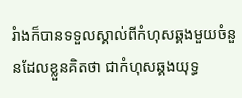រំាងក៏បានទទួលស្គាល់ពីកំហុសឆ្គងមួយចំនួនដែលខ្លួនគិតថា ជាកំហុសឆ្គងយុទ្ធ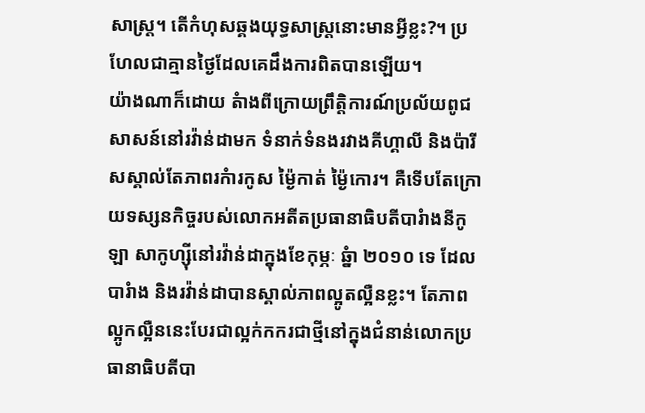សាស្រ្ត។ តើកំហុសឆ្គងយុទ្ធសាស្រ្តនោះមានអ្វីខ្លះ?។ ប្រហែលជាគ្មានថ្ងៃដែលគេដឹងការពិតបានឡើយ។
យ៉ាងណាក៏ដោយ តំាងពីក្រោយព្រឹត្តិការណ៍ប្រល័យពូជសាសន៍នៅរវ៉ាន់ដាមក ទំនាក់ទំនងរវាងគីហ្គាលី និងប៉ារីសស្គាល់តែភាពរកំារកូស ម្ង៉ៃកាត់ ម្ង៉ៃកោរ។ គឺទើបតែក្រោយទស្សនកិច្ចរបស់លោកអតីតប្រធានាធិបតីបារំាងនីកូឡា សាកូហ្ស៊ីនៅរវ៉ាន់ដាក្នុងខែកុម្ភៈ ឆ្នំា ២០១០ ទេ ដែលបារំាង និងរវ៉ាន់ដាបានស្គាល់ភាពល្អូតល្អឺនខ្លះ។ តែភាពល្អូកល្អឺននេះបែរជាល្អក់កករជាថ្មីនៅក្នុងជំនាន់លោកប្រធានាធិបតីបា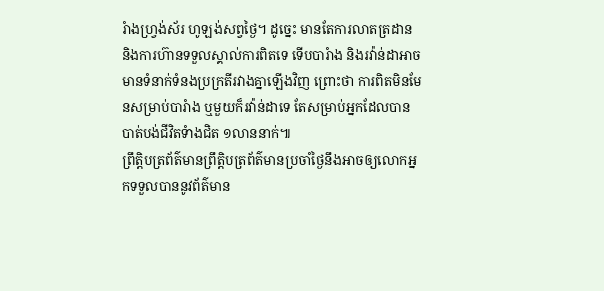រំាងហ្រ្វង់ស័រ ហូឡង់សព្វថ្ងៃ។ ដូច្នេះ មានតែការលាតត្រដាន និងការហ៊ានទទួលស្គាល់ការពិតទេ ទើបបារំាង និងរវ៉ាន់ដាអាចមានទំនាក់ទំនងប្រក្រតីរវាងគ្នាឡើងវិញ ព្រោះថា ការពិតមិនមែនសម្រាប់បារំាង ឬមួយក៏រវ៉ាន់ដាទេ តែសម្រាប់អ្នកដែលបានបាត់បង់ជីវិតទំាងជិត ១លាននាក់៕
ព្រឹត្តិបត្រព័ត៌មានព្រឹត្តិបត្រព័ត៌មានប្រចាំថ្ងៃនឹងអាចឲ្យលោកអ្នកទទួលបាននូវព័ត៌មាន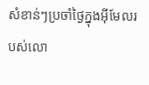សំខាន់ៗប្រចាំថ្ងៃក្នុងអ៊ីមែលរបស់លោ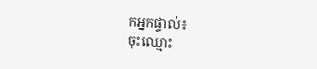កអ្នកផ្ទាល់៖
ចុះឈ្មោះ